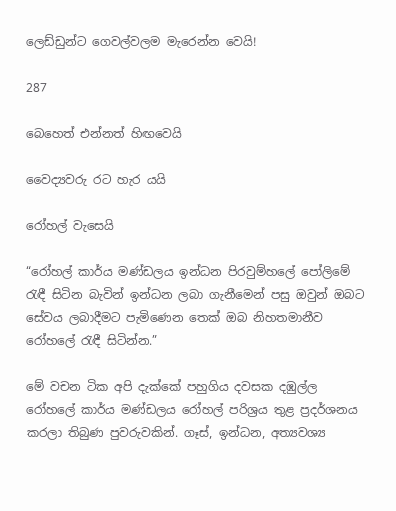ලෙඩ්ඩුන්ට ගෙවල්වලම මැරෙන්න වෙයි!

287

බෙහෙත් එන්නත් හිඟවෙයි

වෛද්‍යවරු රට හැර යයි

රෝහල් වැසෙයි

“රෝහල් කාර්ය මණ්ඩලය ඉන්ධන පිරවුම්හලේ පෝලිමේ රැඳී සිටින බැවින් ඉන්ධන ලබා ගැනීමෙන් පසු ඔවුන් ඔබට සේවය ලබාදීමට පැමිණෙන තෙක් ඔබ නිහතමානීව රෝහලේ රැඳී සිටින්න.”

මේ වචන ටික අපි දැක්කේ පහුගිය දවසක දඹුල්ල රෝහලේ කාර්ය මණ්ඩලය රෝහල් පරිශ්‍රය තුළ ප්‍රදර්ශනය කරලා තිබුණ පුවරුවකින්. ගෑස්, ඉන්ධන, අත්‍යවශ්‍ය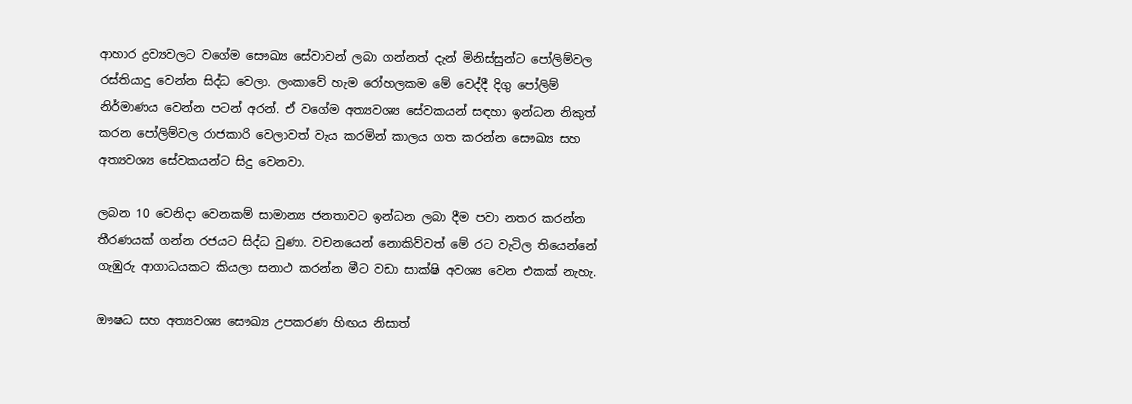ආහාර ද්‍රව්‍යවලට වගේම සෞඛ්‍ය සේවාවන් ලබා ගන්නත් දැන් මිනිස්සුන්ට පෝලිම්වල රස්තියාදු වෙන්න සිද්ධ වෙලා. ලංකාවේ හැම රෝහලකම මේ වෙද්දී දිගු පෝලිම් නිර්මාණය වෙන්න පටන් අරන්. ඒ වගේම අත්‍යවශ්‍ය සේවකයන් සඳහා ඉන්ධන නිකුත් කරන පෝලිම්වල රාජකාරි වෙලාවත් වැය කරමින් කාලය ගත කරන්න සෞඛ්‍ය සහ අත්‍යවශ්‍ය සේවකයන්ට සිදු වෙනවා.

ලබන 10 වෙනිදා වෙනකම් සාමාන්‍ය ජනතාවට ඉන්ධන ලබා දීම පවා නතර කරන්න තීරණයක් ගන්න රජයට සිද්ධ වුණා. වචනයෙන් නොකිව්වත් මේ රට වැටිල තියෙන්නේ ගැඹුරු ආගාධයකට කියලා සනාථ කරන්න මීට වඩා සාක්ෂි අවශ්‍ය වෙන එකක් නැහැ.

ඖෂධ සහ අත්‍යවශ්‍ය සෞඛ්‍ය උපකරණ හිඟය නිසාත්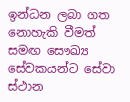ඉන්ධන ලබා ගත නොහැකි වීමත් සමඟ සෞඛ්‍ය සේවකයන්ට සේවා ස්ථාන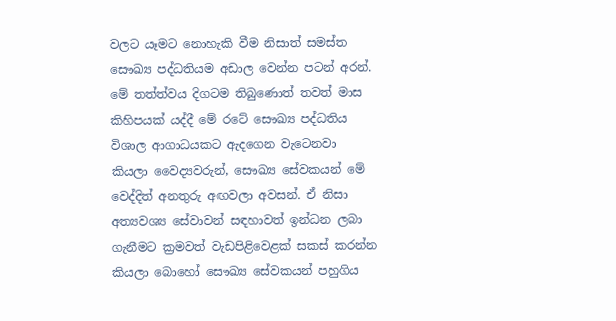වලට යෑමට නොහැකි වීම නිසාත් සමස්ත සෞඛ්‍ය පද්ධතියම අඩාල වෙන්න පටන් අරන්. මේ තත්ත්වය දිගටම තිබුණොත් තවත් මාස කිහිපයක් යද්දී මේ රටේ සෞඛ්‍ය පද්ධතිය විශාල ආගාධයකට ඇදගෙන වැටෙනවා කියලා වෛද්‍යවරුන්, සෞඛ්‍ය සේවකයන් මේ වෙද්දිත් අනතුරු අඟවලා අවසන්. ඒ නිසා අත්‍යවශ්‍ය සේවාවන් සඳහාවත් ඉන්ධන ලබා ගැනීමට ක්‍රමවත් වැඩපිළිවෙළක් සකස් කරන්න කියලා බොහෝ සෞඛ්‍ය සේවකයන් පහුගිය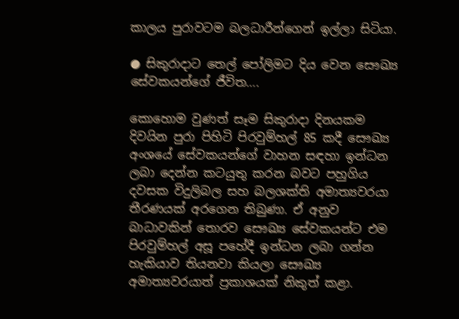කාලය පුරාවටම බලධාරීන්ගෙන් ඉල්ලා සිටියා.

● සිකුරාදාට තෙල් පෝලිමට දිය වෙන සෞඛ්‍ය සේවකයන්ගේ ජීවිත….

කොහොම වුණත් සෑම සිකුරාදා දිනයකම දිවයින පුරා පිහිටි පිරවුම්හල් 85 කදී සෞඛ්‍ය අංශයේ සේවකයන්ගේ වාහන සඳහා ඉන්ධන ලබා දෙන්න කටයුතු කරන බවට පහුගිය දවසක විදුලිබල සහ බලශක්ති අමාත්‍යවරයා තීරණයක් අරගෙන තිබුණා. ඒ අනුව බාධාවකින් තොරව සෞඛ්‍ය සේවකයන්ට එම පිරවුම්හල් අසූ පහේදී ඉන්ධන ලබා ගන්න හැකියාව තියනවා කියලා සෞඛ්‍ය අමාත්‍යවරයාත් ප්‍රකාශයක් නිකුත් කළා.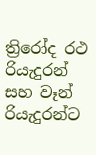ත්‍රිරෝද රථ රියැදුරන් සහ වෑන් රියැදුරන්ට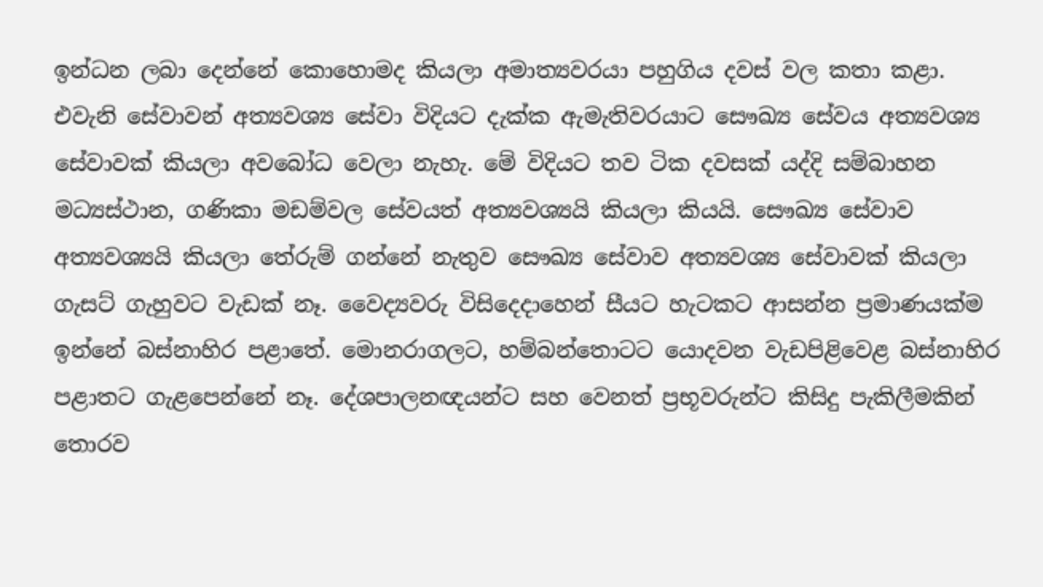ඉන්ධන ලබා දෙන්නේ කොහොමද කියලා අමාත්‍යවරයා පහුගිය දවස් වල කතා කළා. එවැනි සේවාවන් අත්‍යවශ්‍ය සේවා විදියට දැක්ක ඇමැතිවරයාට සෞඛ්‍ය සේවය අත්‍යවශ්‍ය සේවාවක් කියලා අවබෝධ වෙලා නැහැ. මේ විදියට තව ටික දවසක් යද්දි සම්බාහන මධ්‍යස්ථාන, ගණිකා මඩම්වල සේවයත් අත්‍යවශ්‍යයි කියලා කියයි. සෞඛ්‍ය සේවාව අත්‍යවශ්‍යයි කියලා තේරුම් ගන්නේ නැතුව සෞඛ්‍ය සේවාව අත්‍යවශ්‍ය සේවාවක් කියලා ගැසට් ගැහුවට වැඩක් නෑ. වෛද්‍යවරු විසිදෙදාහෙන් සීයට හැටකට ආසන්න ප්‍රමාණයක්ම ඉන්නේ බස්නාහිර පළාතේ. මොනරාගලට, හම්බන්තොටට යොදවන වැඩපිළිවෙළ බස්නාහිර පළාතට ගැළපෙන්නේ නෑ. දේශපාලනඥයන්ට සහ වෙනත් ප්‍රභූවරුන්ට කිසිදු පැකිලීමකින් තොරව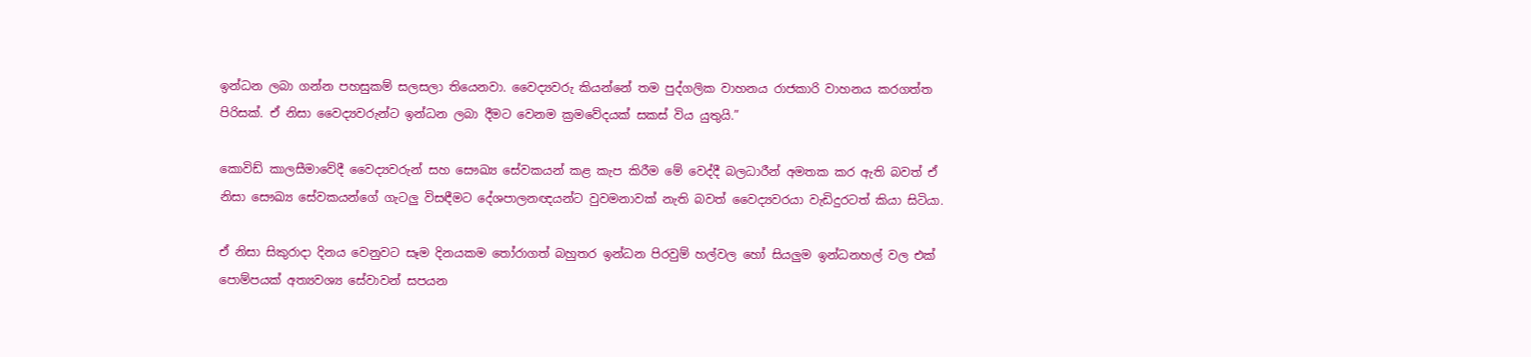ඉන්ධන ලබා ගන්න පහසුකම් සලසලා තියෙනවා. වෛද්‍යවරු කියන්නේ තම පුද්ගලික වාහනය රාජකාරි වාහනය කරගත්ත පිරිසක්. ඒ නිසා වෛද්‍යවරුන්ට ඉන්ධන ලබා දීමට වෙනම ක්‍රමවේදයක් සකස් විය යුතුයි.”

කොවිඩ් කාලසීමාවේදී වෛද්‍යවරුන් සහ සෞඛ්‍ය සේවකයන් කළ කැප කිරීම මේ වෙද්දී බලධාරීන් අමතක කර ඇති බවත් ඒ නිසා සෞඛ්‍ය සේවකයන්ගේ ගැටලු විසඳීමට දේශපාලනඥයන්ට වුවමනාවක් නැති බවත් වෛද්‍යවරයා වැඩිදුරටත් කියා සිටියා.

ඒ නිසා සිකුරාදා දිනය වෙනුවට සෑම දිනයකම තෝරාගත් බහුතර ඉන්ධන පිරවුම් හල්වල හෝ සියලුම ඉන්ධනහල් වල එක් පොම්පයක් අත්‍යවශ්‍ය සේවාවන් සපයන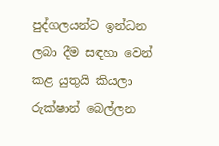පුද්ගලයන්ට ඉන්ධන ලබා දීම සඳහා වෙන් කළ යුතුයි කියලා රුක්ෂාන් බෙල්ලන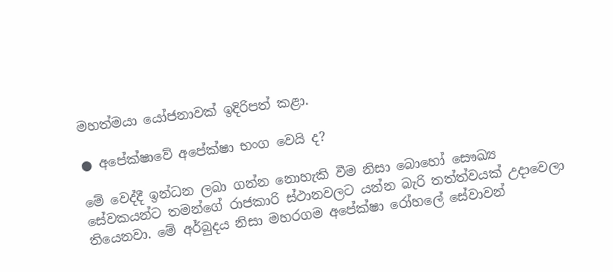මහත්මයා යෝජනාවක් ඉදිරිපත් කළා.

● අපේක්ෂාවේ අපේක්ෂා භංග වෙයි ද?

මේ වෙද්දී ඉන්ධන ලබා ගන්න නොහැකි වීම නිසා බොහෝ සෞඛ්‍ය සේවකයන්ට තමන්ගේ රාජකාරි ස්ථානවලට යන්න බැරි තත්ත්වයක් උදාවෙලා තියෙනවා. මේ අර්බුදය නිසා මහරගම අපේක්ෂා රෝහලේ සේවාවන්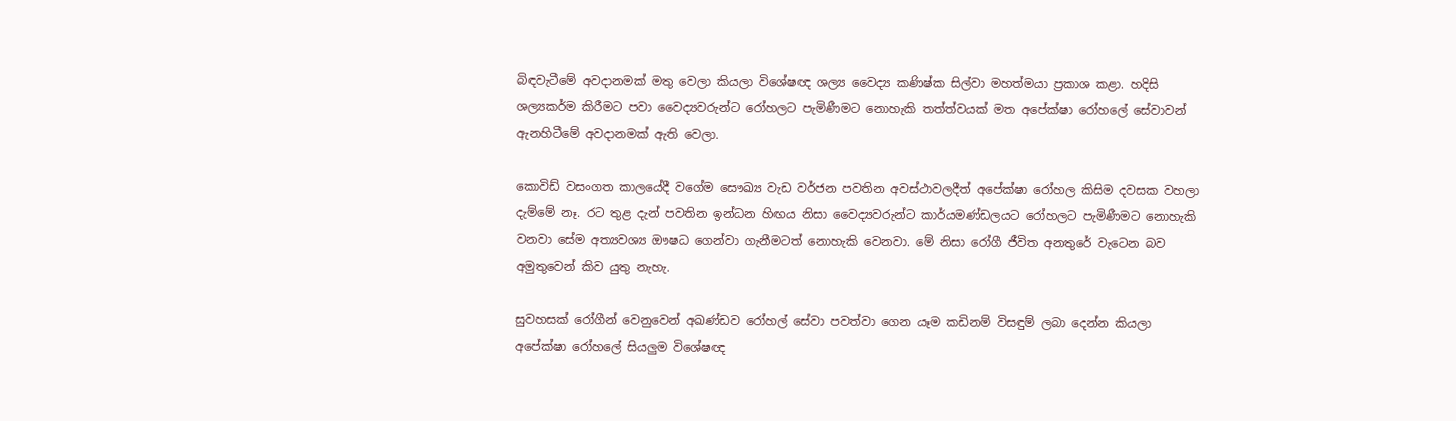බිඳවැටීමේ අවදානමක් මතු වෙලා කියලා විශේෂඥ ශල්‍ය වෛද්‍ය කණිෂ්ක සිල්වා මහත්මයා ප්‍රකාශ කළා. හදිසි ශල්‍යකර්ම කිරීමට පවා වෛද්‍යවරුන්ට රෝහලට පැමිණීමට නොහැකි තත්ත්වයක් මත අපේක්ෂා රෝහලේ සේවාවන් ඇනහිටීමේ අවදානමක් ඇති වෙලා.

කොවිඩ් වසංගත කාලයේදී වගේම සෞඛ්‍ය වැඩ වර්ජන පවතින අවස්ථාවලදීත් අපේක්ෂා රෝහල කිසිම දවසක වහලා දැම්මේ නෑ. රට තුළ දැන් පවතින ඉන්ධන හිඟය නිසා වෛද්‍යවරුන්ට කාර්යමණ්ඩලයට රෝහලට පැමිණීමට නොහැකි වනවා සේම අත්‍යවශ්‍ය ඖෂධ ගෙන්වා ගැනීමටත් නොහැකි වෙනවා. මේ නිසා රෝගී ජීවිත අනතුරේ වැටෙන බව අමුතුවෙන් කිව යුතු නැහැ.

සුවහසක් රෝගීන් වෙනුවෙන් අඛණ්ඩව රෝහල් සේවා පවත්වා ගෙන යෑම කඩිනම් විසඳුම් ලබා දෙන්න කියලා අපේක්ෂා රෝහලේ සියලුම විශේෂඥ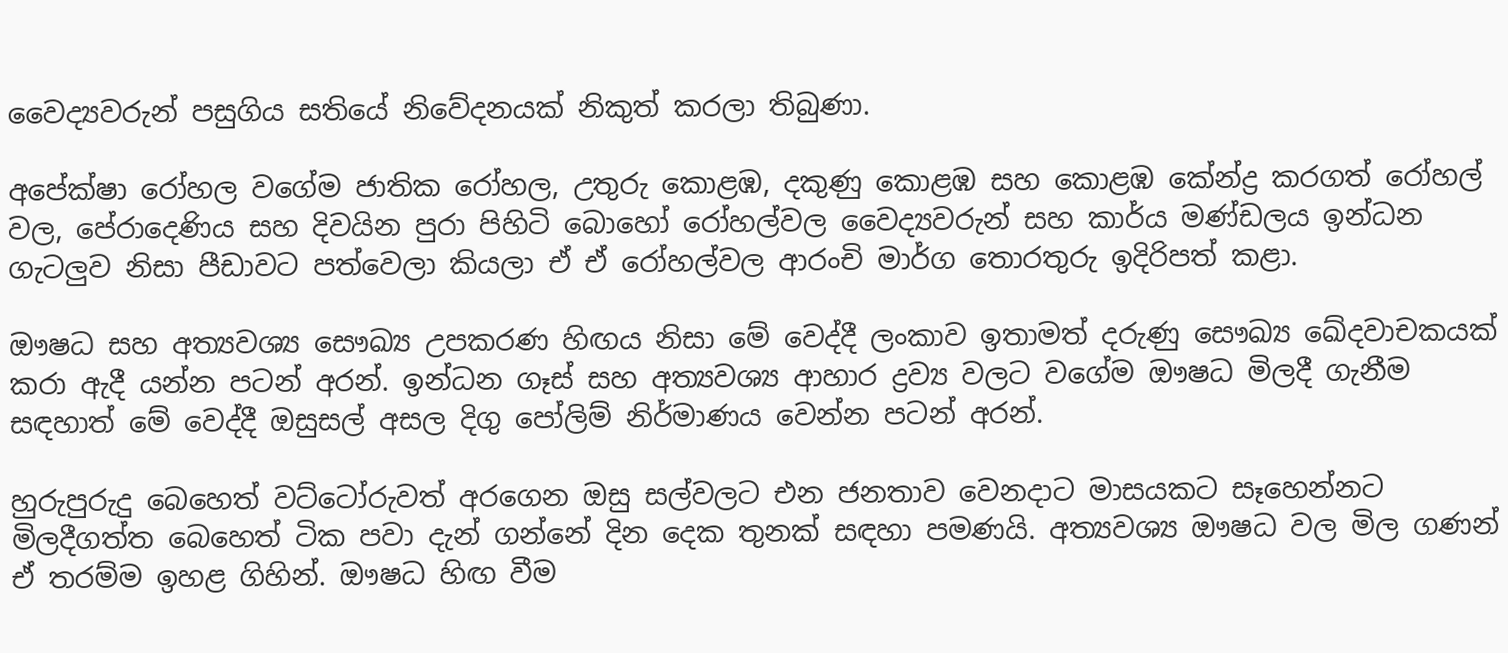වෛද්‍යවරුන් පසුගිය සතියේ නිවේදනයක් නිකුත් කරලා තිබුණා.

අපේක්ෂා රෝහල වගේම ජාතික රෝහල, උතුරු කොළඹ, දකුණු කොළඹ සහ කොළඹ කේන්ද්‍ර කරගත් රෝහල් වල, පේරාදෙණිය සහ දිවයින පුරා පිහිටි බොහෝ රෝහල්වල වෛද්‍යවරුන් සහ කාර්ය මණ්ඩලය ඉන්ධන ගැටලුව නිසා පීඩාවට පත්වෙලා කියලා ඒ ඒ රෝහල්වල ආරංචි මාර්ග තොරතුරු ඉදිරිපත් කළා.

ඖෂධ සහ අත්‍යවශ්‍ය සෞඛ්‍ය උපකරණ හිඟය නිසා මේ වෙද්දී ලංකාව ඉතාමත් දරුණු සෞඛ්‍ය ඛේදවාචකයක් කරා ඇදී යන්න පටන් අරන්. ඉන්ධන ගෑස් සහ අත්‍යවශ්‍ය ආහාර ද්‍රව්‍ය වලට වගේම ඖෂධ මිලදී ගැනීම සඳහාත් මේ වෙද්දී ඔසුසල් අසල දිගු පෝලිම් නිර්මාණය වෙන්න පටන් අරන්.

හුරුපුරුදු බෙහෙත් වට්ටෝරුවත් අරගෙන ඔසු සල්වලට එන ජනතාව වෙනදාට මාසයකට සෑහෙන්නට මිලදීගත්ත බෙහෙත් ටික පවා දැන් ගන්නේ දින දෙක තුනක් සඳහා පමණයි. අත්‍යවශ්‍ය ඖෂධ වල මිල ගණන් ඒ තරම්ම ඉහළ ගිහින්. ඖෂධ හිඟ වීම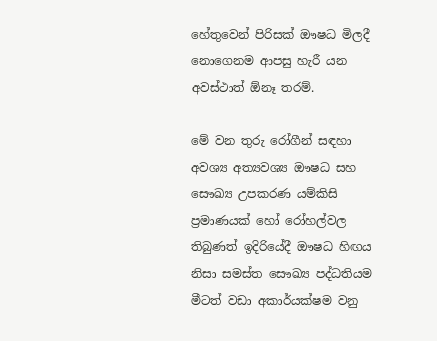හේතුවෙන් පිරිසක් ඖෂධ මිලදී නොගෙනම ආපසු හැරී යන අවස්ථාත් ඕනෑ තරම්.

මේ වන තුරු රෝගීන් සඳහා අවශ්‍ය අත්‍යවශ්‍ය ඖෂධ සහ සෞඛ්‍ය උපකරණ යම්කිසි ප්‍රමාණයක් හෝ රෝහල්වල තිබුණත් ඉදිරියේදී ඖෂධ හිඟය නිසා සමස්ත සෞඛ්‍ය පද්ධතියම මීටත් වඩා අකාර්යක්ෂම වනු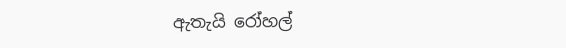ඇතැයි රෝහල්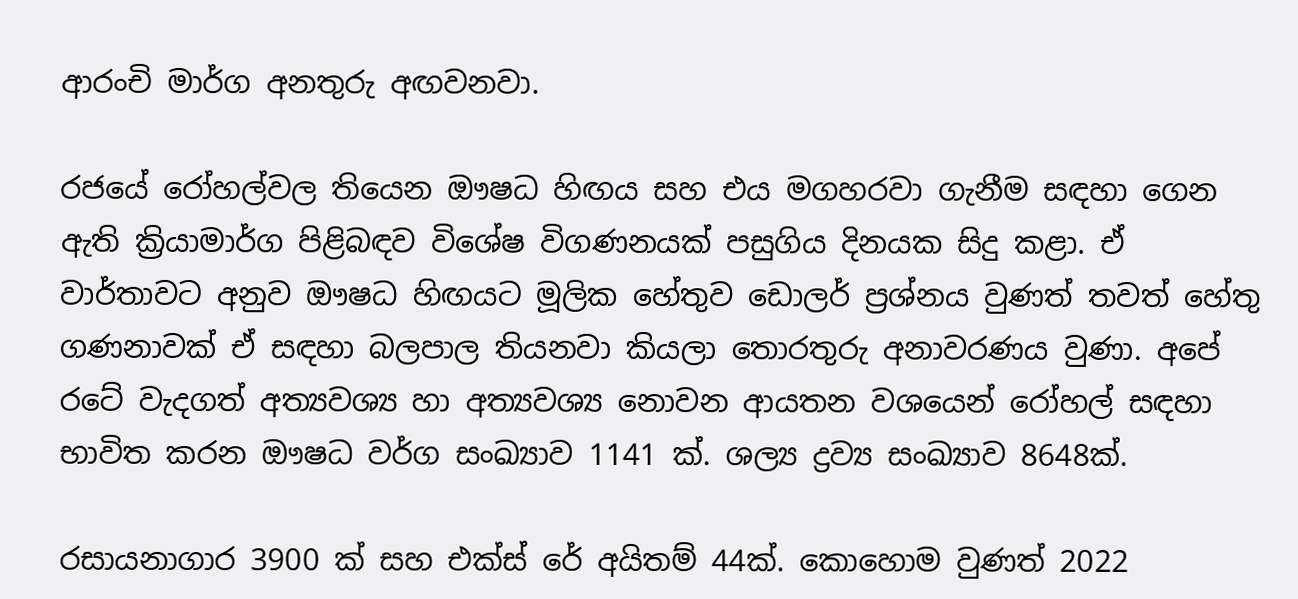ආරංචි මාර්ග අනතුරු අඟවනවා.

රජයේ රෝහල්වල තියෙන ඖෂධ හිඟය සහ එය මගහරවා ගැනීම සඳහා ගෙන ඇති ක්‍රියාමාර්ග පිළිබඳව විශේෂ විගණනයක් පසුගිය දිනයක සිදු කළා. ඒ වාර්තාවට අනුව ඖෂධ හිඟයට මූලික හේතුව ඩොලර් ප්‍රශ්නය වුණත් තවත් හේතු ගණනාවක් ඒ සඳහා බලපාල තියනවා කියලා තොරතුරු අනාවරණය වුණා. අපේ රටේ වැදගත් අත්‍යවශ්‍ය හා අත්‍යවශ්‍ය නොවන ආයතන වශයෙන් රෝහල් සඳහා භාවිත කරන ඖෂධ වර්ග සංඛ්‍යාව 1141 ක්. ශල්‍ය ද්‍රව්‍ය සංඛ්‍යාව 8648ක්.

රසායනාගාර 3900 ක් සහ එක්ස් රේ අයිතම් 44ක්. කොහොම වුණත් 2022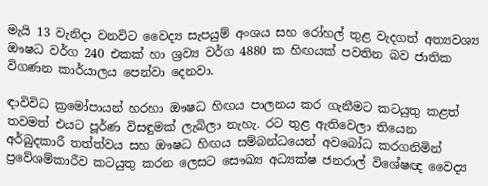මැයි 13 වැනිදා වනවිට වෛද්‍ය සැපයුම් අංශය සහ රෝහල් තුළ වැදගත් අත්‍යවශ්‍ය ඖෂධ වර්ග 240 එකක් හා ශ්‍රව්‍ය වර්ග 4880 ක හිඟයක් පවතින බව ජාතික විගණන කාර්යාලය පෙන්වා දෙනවා.

ඳාවිවිධ ක්‍රමෝපායන් හරහා ඖෂධ හිඟය පාලනය කර ගැනීමට කටයුතු කළත් තවමත් එයට පූර්ණ විසඳුමක් ලැබිලා නැහැ. රට තුළ ඇතිවෙලා තියෙන අර්බුදකාරී තත්ත්වය සහ ඖෂධ හිඟය සම්බන්ධයෙන් අවබෝධ කරගනිමින් ප්‍රවේශම්කාරීව කටයුතු කරන ලෙසට සෞඛ්‍ය අධ්‍යක්ෂ ජනරාල් විශේෂඥ වෛද්‍ය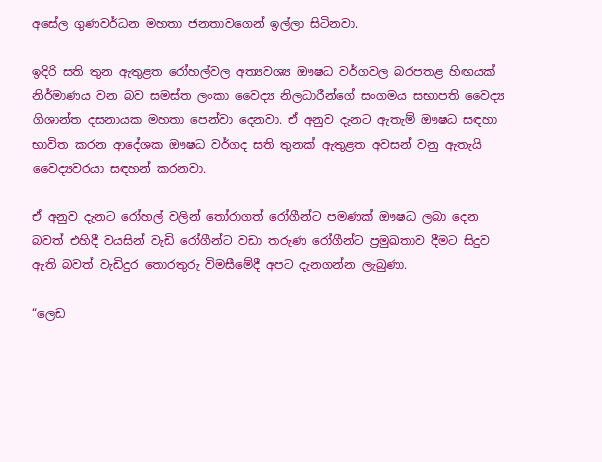අසේල ගුණවර්ධන මහතා ජනතාවගෙන් ඉල්ලා සිටිනවා.

ඉදිරි සති තුන ඇතුළත රෝහල්වල අත්‍යවශ්‍ය ඖෂධ වර්ගවල බරපතළ හිඟයක් නිර්මාණය වන බව සමස්ත ලංකා වෛද්‍ය නිලධාරීන්ගේ සංගමය සභාපති වෛද්‍ය ගිශාන්ත දසනායක මහතා පෙන්වා දෙනවා. ඒ අනුව දැනට ඇතැම් ඖෂධ සඳහා භාවිත කරන ආදේශක ඖෂධ වර්ගද සති තුනක් ඇතුළත අවසන් වනු ඇතැයි වෛද්‍යවරයා සඳහන් කරනවා.

ඒ අනුව දැනට රෝහල් වලින් තෝරාගත් රෝගීන්ට පමණක් ඖෂධ ලබා දෙන බවත් එහිදී වයසින් වැඩි රෝගීන්ට වඩා තරුණ රෝගීන්ට ප්‍රමුඛතාව දීමට සිදුව ඇති බවත් වැඩිදුර තොරතුරු විමසීමේදී අපට දැනගන්න ලැබුණා.

“ලෙඩ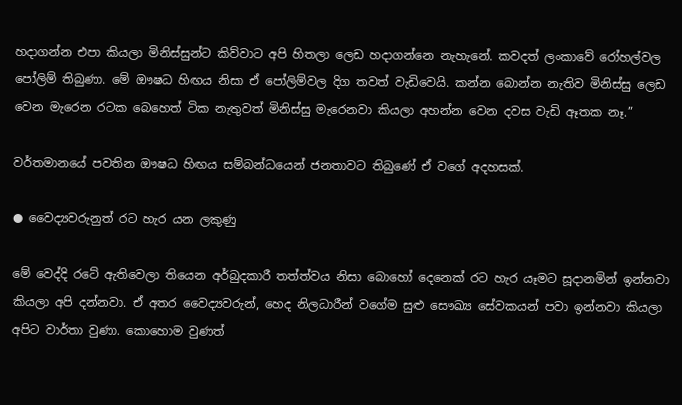හදාගන්න එපා කියලා මිනිස්සුන්ට කිව්වාට අපි හිතලා ලෙඩ හදාගන්නෙ නැහැනේ. කවදත් ලංකාවේ රෝහල්වල පෝලිම් තිබුණා. මේ ඖෂධ හිඟය නිසා ඒ පෝලිම්වල දිග තවත් වැඩිවෙයි. කන්න බොන්න නැතිව මිනිස්සු ලෙඩ වෙන මැරෙන රටක බෙහෙත් ටික නැතුවත් මිනිස්සු මැරෙනවා කියලා අහන්න වෙන දවස වැඩි ඈතක නෑ.”

වර්තමානයේ පවතින ඖෂධ හිඟය සම්බන්ධයෙන් ජනතාවට තිබුණේ ඒ වගේ අදහසක්.

● වෛද්‍යවරුනුත් රට හැර යන ලකුණු

මේ වෙද්දි රටේ ඇතිවෙලා තියෙන අර්බුදකාරී තත්ත්වය නිසා බොහෝ දෙනෙක් රට හැර යෑමට සූදානමින් ඉන්නවා කියලා අපි දන්නවා. ඒ අතර වෛද්‍යවරුන්, හෙද නිලධාරීන් වගේම සුළු සෞඛ්‍ය සේවකයන් පවා ඉන්නවා කියලා අපිට වාර්තා වුණා. කොහොම වුණත්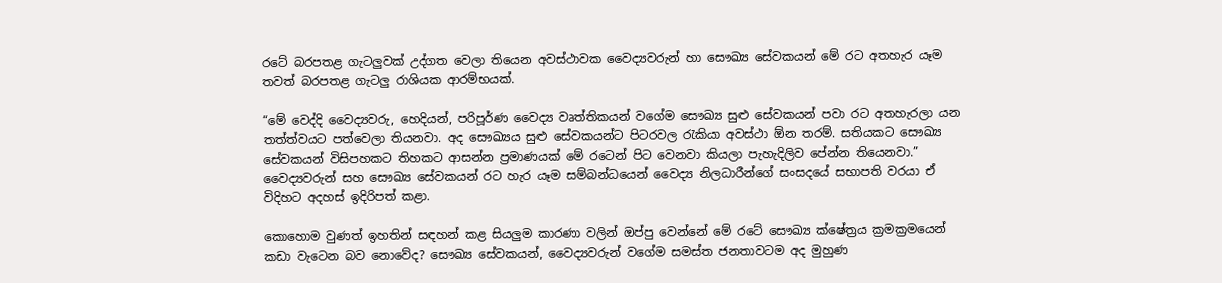රටේ බරපතළ ගැටලුවක් උද්ගත වෙලා තියෙන අවස්ථාවක වෛද්‍යවරුන් හා සෞඛ්‍ය සේවකයන් මේ රට අතහැර යෑම තවත් බරපතළ ගැටලු රාශියක ආරම්භයක්.

“මේ වෙද්දි වෛද්‍යවරු, හෙදියන්, පරිපූර්ණ වෛද්‍ය වෘත්තිකයන් වගේම සෞඛ්‍ය සුළු සේවකයන් පවා රට අතහැරලා යන තත්ත්වයට පත්වෙලා තියනවා. අද සෞඛ්‍යය සුළු සේවකයන්ට පිටරවල රැකියා අවස්ථා ඕන තරම්. සතියකට සෞඛ්‍ය සේවකයන් විසිපහකට තිහකට ආසන්න ප්‍රමාණයක් මේ රටෙන් පිට වෙනවා කියලා පැහැදිලිව පේන්න තියෙනවා.” වෛද්‍යවරුන් සහ සෞඛ්‍ය සේවකයන් රට හැර යෑම සම්බන්ධයෙන් වෛද්‍ය නිලධාරීන්ගේ සංසදයේ සභාපති වරයා ඒ විදිහට අදහස් ඉදිරිපත් කළා.

කොහොම වුණත් ඉහතින් සඳහන් කළ සියලුම කාරණා වලින් ඔප්පු වෙන්නේ මේ රටේ සෞඛ්‍ය ක්ෂේත්‍රය ක්‍රමක්‍රමයෙන් කඩා වැටෙන බව නොවේද? සෞඛ්‍ය සේවකයන්, වෛද්‍යවරුන් වගේම සමස්ත ජනතාවටම අද මුහුණ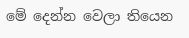මේ දෙන්න වෙලා තියෙන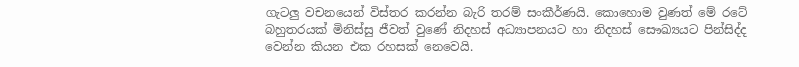ගැටලු වචනයෙන් විස්තර කරන්න බැරි තරම් සංකීර්ණයි. කොහොම වුණත් මේ රටේ බහුතරයක් මිනිස්සු ජීවත් වුණේ නිදහස් අධ්‍යාපනයට හා නිදහස් සෞඛ්‍යයට පින්සිද්ද වෙන්න කියන එක රහසක් නෙවෙයි.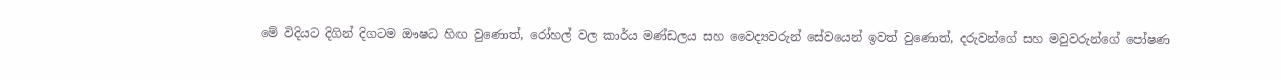මේ විදියට දිගින් දිගටම ඖෂධ හිඟ වුණොත්, රෝහල් වල කාර්ය මණ්ඩලය සහ වෛද්‍යවරුන් සේවයෙන් ඉවත් වුණොත්, දරුවන්ගේ සහ මවුවරුන්ගේ පෝෂණ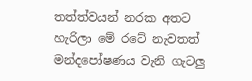තත්ත්වයන් නරක අතට හැරිලා මේ රටේ නැවතත් මන්දපෝෂණය වැනි ගැටලු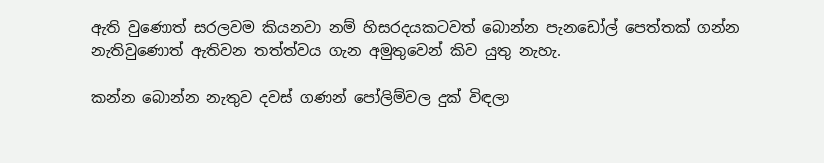ඇති වුණොත් සරලවම කියනවා නම් හිසරදයකටවත් බොන්න පැනඩෝල් පෙත්තක් ගන්න නැතිවුණොත් ඇතිවන තත්ත්වය ගැන අමුතුවෙන් කිව යුතු නැහැ.

කන්න බොන්න නැතුව දවස් ගණන් පෝලිම්වල දුක් විඳලා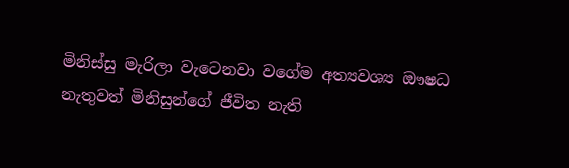මිනිස්සු මැරිලා වැටෙනවා වගේම අත්‍යවශ්‍ය ඖෂධ නැතුවත් මිනිසුන්ගේ ජීවිත නැති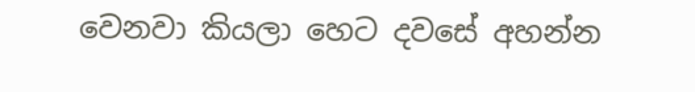වෙනවා කියලා හෙට දවසේ අහන්න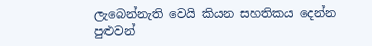ලැබෙන්නැති වෙයි කියන සහතිකය දෙන්න පුළුවන්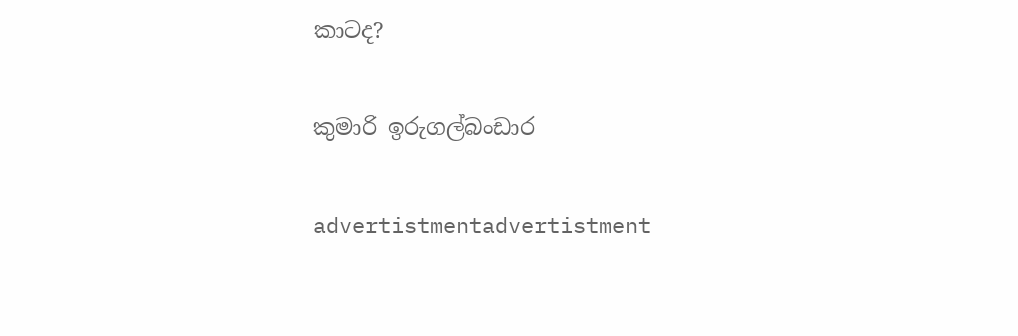කාටද?

කුමාරි ඉරුගල්බංඩාර

advertistmentadvertistment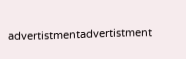advertistmentadvertistment